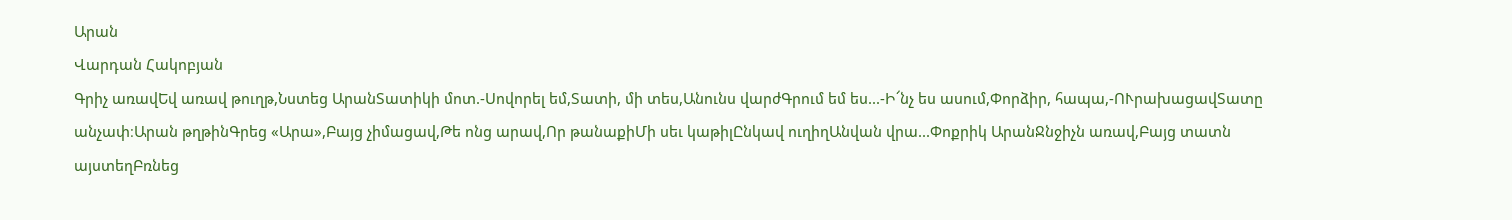Արան
Վարդան Հակոբյան
Գրիչ առավԵվ առավ թուղթ,Նստեց ԱրանՏատիկի մոտ.-Սովորել եմ,Տատի, մի տես,Անունս վարժԳրում եմ ես...-Ի՜նչ ես ասում,Փորձիր, հապա,-ՈՒրախացավՏատը անչափ։Արան թղթինԳրեց «Արա»,Բայց չիմացավ,Թե ոնց արավ,Որ թանաքիՄի սեւ կաթիլԸնկավ ուղիղԱնվան վրա...Փոքրիկ ԱրանՋնջիչն առավ,Բայց տատն այստեղԲռնեց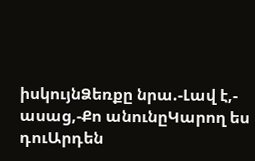իսկույնՁեռքը նրա.-Լավ է,- ասաց,-Քո անունըԿարող ես դուԱրդեն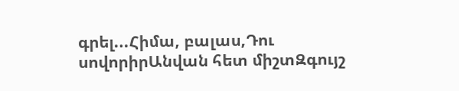գրել...Հիմա, բալաս,Դու սովորիրԱնվան հետ միշտԶգույշ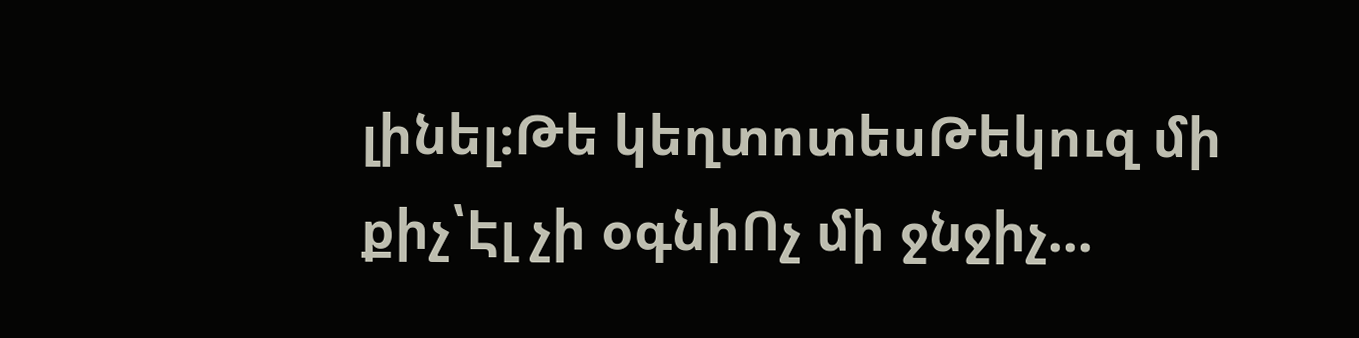լինել։Թե կեղտոտեսԹեկուզ մի քիչ՝Էլ չի օգնիՈչ մի ջնջիչ...